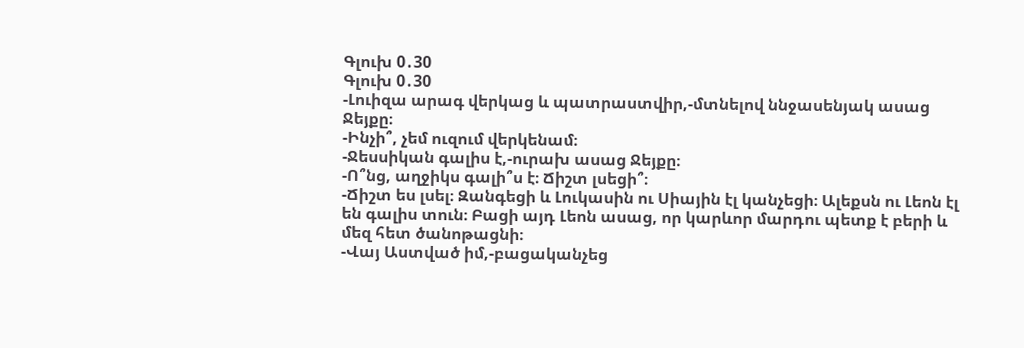Գլուխ 0․30
Գլուխ 0․30
-Լուիզա արագ վերկաց և պատրաստվիր,-մտնելով ննջասենյակ ասաց Ջեյքը։
-Ինչի՞, չեմ ուզում վերկենամ։
-Ջեսսիկան գալիս է,-ուրախ ասաց Ջեյքը։
-Ո՞նց, աղջիկս գալի՞ս է։ Ճիշտ լսեցի՞։
-Ճիշտ ես լսել։ Զանգեցի և Լուկասին ու Սիային էլ կանչեցի։ Ալեքսն ու Լեոն էլ են գալիս տուն։ Բացի այդ Լեոն ասաց, որ կարևոր մարդու պետք է բերի և մեզ հետ ծանոթացնի։
-Վայ Աստված իմ,-բացականչեց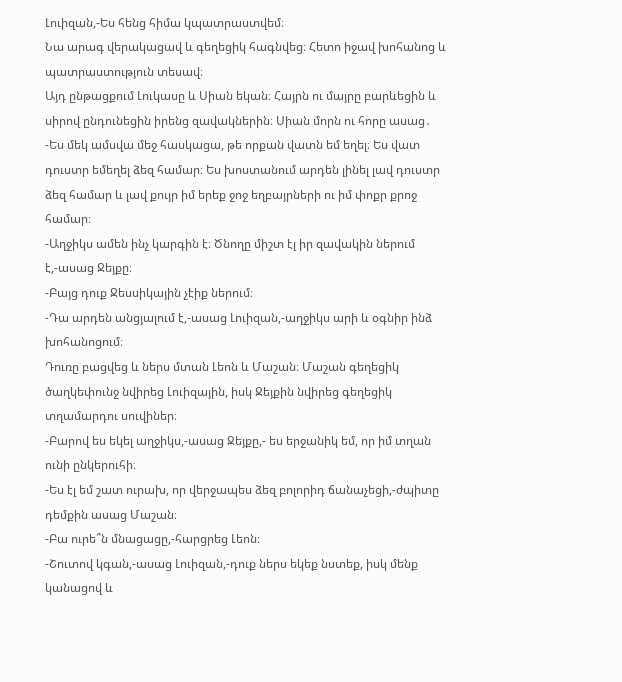Լուիզան,-Ես հենց հիմա կպատրաստվեմ։
Նա արագ վերակացավ և գեղեցիկ հագնվեց։ Հետո իջավ խոհանոց և պատրաստություն տեսավ։
Այդ ընթացքում Լուկասը և Սիան եկան։ Հայրն ու մայրը բարևեցին և սիրով ընդունեցին իրենց զավակներին։ Սիան մորն ու հորը ասաց․
-Ես մեկ ամսվա մեջ հասկացա, թե որքան վատն եմ եղել։ Ես վատ դուստր եմեղել ձեզ համար։ Ես խոստանում արդեն լինել լավ դուստր ձեզ համար և լավ քույր իմ երեք ջոջ եղբայրների ու իմ փոքր քրոջ համար։
-Աղջիկս ամեն ինչ կարգին է։ Ծնողը միշտ էլ իր զավակին ներում է,-ասաց Ջեյքը։
-Բայց դուք Ջեսսիկային չէիք ներում։
-Դա արդեն անցյալում է,-ասաց Լուիզան,-աղջիկս արի և օգնիր ինձ խոհանոցում։
Դուռը բացվեց և ներս մտան Լեոն և Մաշան։ Մաշան գեղեցիկ ծաղկեփունջ նվիրեց Լուիզային, իսկ Ջեյքին նվիրեց գեղեցիկ տղամարդու սուվիներ։
-Բարով ես եկել աղջիկս,-ասաց Ջեյքը,- ես երջանիկ եմ, որ իմ տղան ունի ընկերուհի։
-Ես էլ եմ շատ ուրախ, որ վերջապես ձեզ բոլորիդ ճանաչեցի,-ժպիտը դեմքին ասաց Մաշան։
-Բա ուրե՞ն մնացացը,-հարցրեց Լեոն։
-Շուտով կգան,-ասաց Լուիզան,-դուք ներս եկեք նստեք, իսկ մենք կանացով և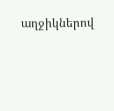աղջիկներով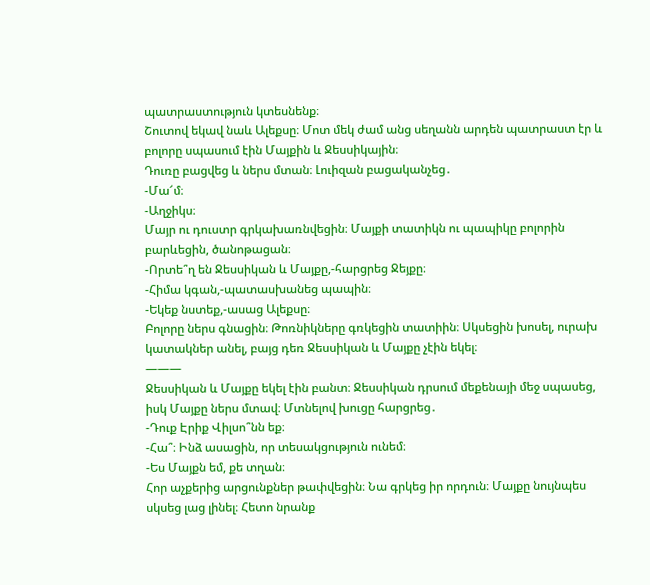պատրաստություն կտեսնենք։
Շուտով եկավ նաև Ալեքսը։ Մոտ մեկ ժամ անց սեղանն արդեն պատրաստ էր և բոլորը սպասում էին Մայքին և Ջեսսիկային։
Դուռը բացվեց և ներս մտան։ Լուիզան բացականչեց․
-Մա՜մ։
-Աղջիկս։
Մայր ու դուստր գրկախառնվեցին։ Մայքի տատիկն ու պապիկը բոլորին բարևեցին, ծանոթացան։
-Որտե՞ղ են Ջեսսիկան և Մայքը,-հարցրեց Ջեյքը։
-Հիմա կգան,-պատասխանեց պապին։
-Եկեք նստեք,-ասաց Ալեքսը։
Բոլորը ներս գնացին։ Թոռնիկները գռկեցին տատիին։ Սկսեցին խոսել, ուրախ կատակներ անել, բայց դեռ Ջեսսիկան և Մայքը չէին եկել։
———
Ջեսսիկան և Մայքը եկել էին բանտ։ Ջեսսիկան դրսում մեքենայի մեջ սպասեց, իսկ Մայքը ներս մտավ։ Մտնելով խուցը հարցրեց․
-Դուք Էրիք Վիլսո՞նն եք։
-Հա՞։ Ինձ ասացին, որ տեսակցություն ունեմ։
-Ես Մայքն եմ, քե տղան։
Հոր աչքերից արցունքներ թափվեցին։ Նա գրկեց իր որդուն։ Մայքը նույնպես սկսեց լաց լինել։ Հետո նրանք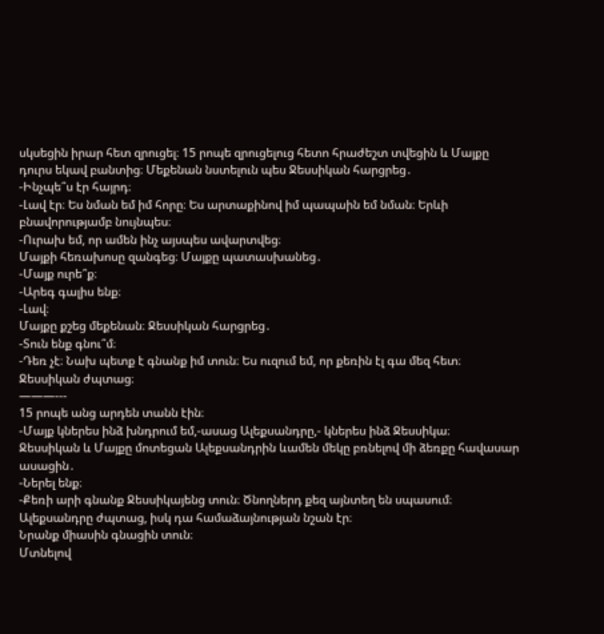սկսեցին իրար հետ զրուցել։ 15 րոպե զրուցելուց հետո հրաժեշտ տվեցին և Մայքը դուրս եկավ բանտից։ Մեքենան նստելուն պես Ջեսսիկան հարցրեց․
-Ինչպե՞ս էր հայրդ։
-Լավ էր։ Ես նման եմ իմ հորը։ Ես արտաքինով իմ պապաին եմ նման։ Երևի բնավորությամբ նույնպես։
-Ուրախ եմ, որ ամեն ինչ այսպես ավարտվեց։
Մայքի հեռախոսը զանգեց։ Մայքը պատասխանեց․
-Մայք ուրե՞ք։
-Արեգ գալիս ենք։
-Լավ։
Մայքը քշեց մեքենան։ Ջեսսիկան հարցրեց․
-Տուն ենք գնու՞մ։
-Դեռ չէ։ Նախ պետք է գնանք իմ տուն։ Ես ուզում եմ, որ քեռին էլ գա մեզ հետ։
Ջեսսիկան ժպտաց։
———---
15 րոպե անց արդեն տանն էին։
-Մայք կներես ինձ խնդրում եմ,-ասաց Ալեքսանդրը,- կներես ինձ Ջեսսիկա։
Ջեսսիկան և Մայքը մոտեցան Ալեքսանդրին ևամեն մեկը բռնելով մի ձեռքը հավասար ասացին․
-Ներել ենք։
-Քեռի արի գնանք Ջեսսիկայենց տուն։ Ծնողներդ քեզ այնտեղ են սպասում։
Ալեքսանդրը ժպտաց, իսկ դա համաձայնության նշան էր։
Նրանք միասին գնացին տուն։
Մտնելով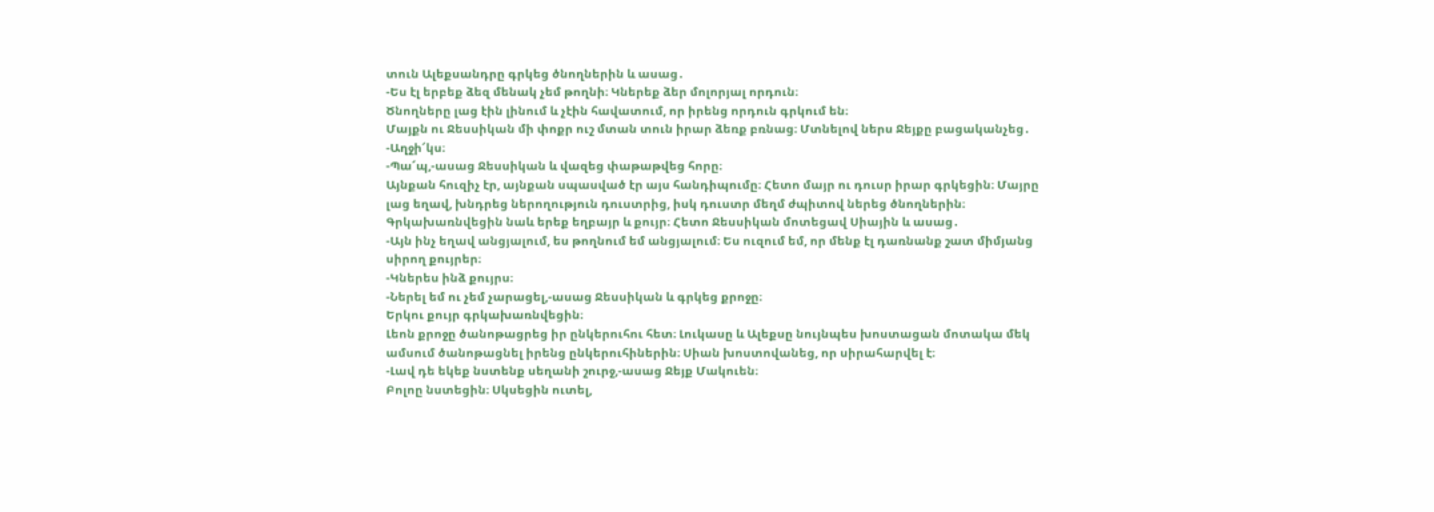տուն Ալեքսանդրը գրկեց ծնողներին և ասաց․
-Ես էլ երբեք ձեզ մենակ չեմ թողնի։ Կներեք ձեր մոլորյալ որդուն։
Ծնողները լաց էին լինում և չէին հավատում, որ իրենց որդուն գրկում են։
Մայքն ու Ջեսսիկան մի փոքր ուշ մտան տուն իրար ձեռք բռնաց։ Մտնելով ներս Ջեյքը բացականչեց․
-Աղջի՜կս։
-Պա՜պ,-ասաց Ջեսսիկան և վազեց փաթաթվեց հորը։
Այնքան հուզիչ էր, այնքան սպասված էր այս հանդիպումը։ Հետո մայր ու դուսր իրար գրկեցին։ Մայրը լաց եղավ, խնդրեց ներողություն դուստրից, իսկ դուստր մեղմ ժպիտով ներեց ծնողներին։ Գրկախառնվեցին նաև երեք եղբայր և քույր։ Հետո Ջեսսիկան մոտեցավ Սիային և ասաց․
-Այն ինչ եղավ անցյալում, ես թողնում եմ անցյալում։ Ես ուզում եմ, որ մենք էլ դառնանք շատ միմյանց սիրող քույրեր։
-Կներես ինձ քույրս։
-Ներել եմ ու չեմ չարացել,-ասաց Ջեսսիկան և գրկեց քրոջը։
Երկու քույր գրկախառնվեցին։
Լեոն քրոջը ծանոթացրեց իր ընկերուհու հետ։ Լուկասը և Ալեքսը նույնպես խոստացան մոտակա մեկ ամսում ծանոթացնել իրենց ընկերուհիներին։ Սիան խոստովանեց, որ սիրահարվել է։
-Լավ դե եկեք նստենք սեղանի շուրջ,-ասաց Ջեյք Մակուեն։
Բոլոը նստեցին։ Սկսեցին ուտել,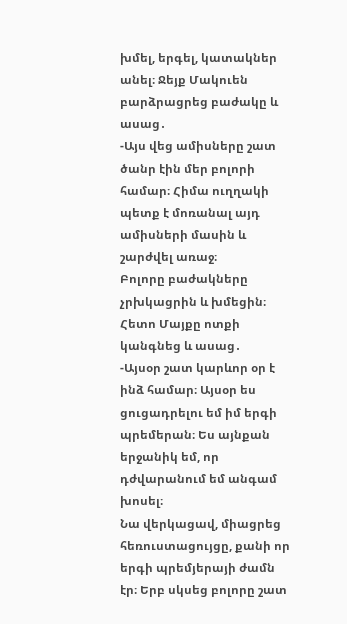խմել, երգել, կատակներ անել։ Ջեյք Մակուեն բարձրացրեց բաժակը և ասաց․
-Այս վեց ամիսները շատ ծանր էին մեր բոլորի համար։ Հիմա ուղղակի պետք է մոռանալ այդ ամիսների մասին և շարժվել առաջ։
Բոլորը բաժակները չրխկացրին և խմեցին։ Հետո Մայքը ոտքի կանգնեց և ասաց․
-Այսօր շատ կարևոր օր է ինձ համար։ Այսօր ես ցուցադրելու եմ իմ երգի պրեմերան։ Ես այնքան երջանիկ եմ, որ դժվարանում եմ անգամ խոսել։
Նա վերկացավ, միացրեց հեռուստացույցը, քանի որ երգի պրեմյերայի ժամն էր։ Երբ սկսեց բոլորը շատ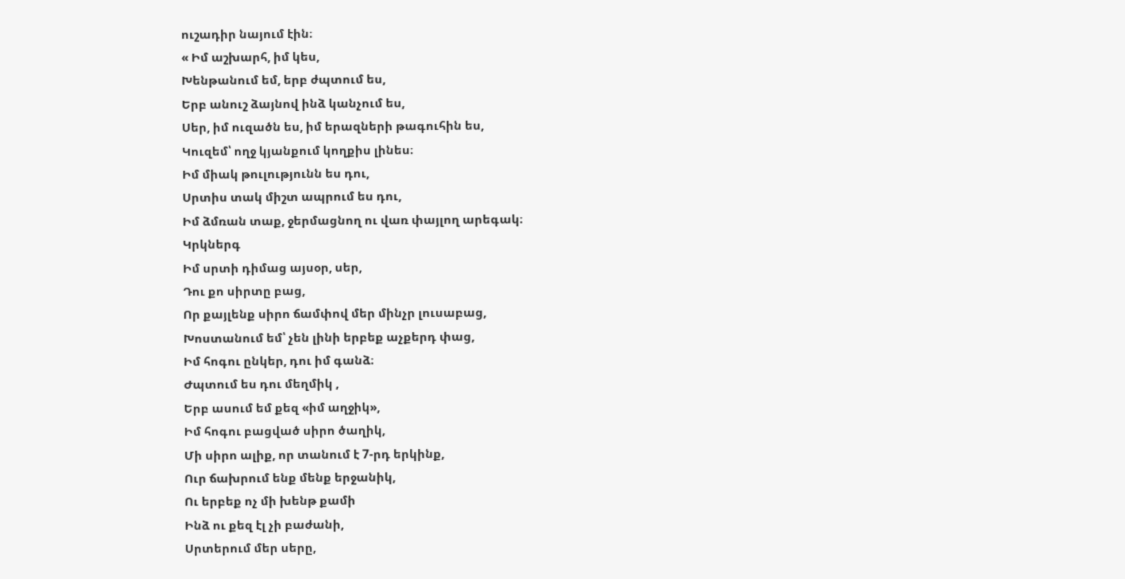ուշադիր նայում էին։
« Իմ աշխարհ, իմ կես,
Խենթանում եմ, երբ ժպտում ես,
Երբ անուշ ձայնով ինձ կանչում ես,
Սեր, իմ ուզածն ես, իմ երազների թագուհին ես,
Կուզեմ՝ ողջ կյանքում կողքիս լինես։
Իմ միակ թուլությունն ես դու,
Սրտիս տակ միշտ ապրում ես դու,
Իմ ձմռան տաք, ջերմացնող ու վառ փայլող արեգակ։
Կրկներգ
Իմ սրտի դիմաց այսօր, սեր,
Դու քո սիրտը բաց,
Որ քայլենք սիրո ճամփով մեր մինչր լուսաբաց,
Խոստանում եմ՝ չեն լինի երբեք աչքերդ փաց,
Իմ հոգու ընկեր, դու իմ գանձ։
Ժպտում ես դու մեղմիկ ,
Երբ ասում եմ քեզ «իմ աղջիկ»,
Իմ հոգու բացված սիրո ծաղիկ,
Մի սիրո ալիք, որ տանում է 7-րդ երկինք,
Ուր ճախրում ենք մենք երջանիկ,
Ու երբեք ոչ մի խենթ քամի
Ինձ ու քեզ էլ չի բաժանի,
Սրտերում մեր սերը,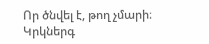Որ ծնվել է, թող չմարի։
Կրկներգ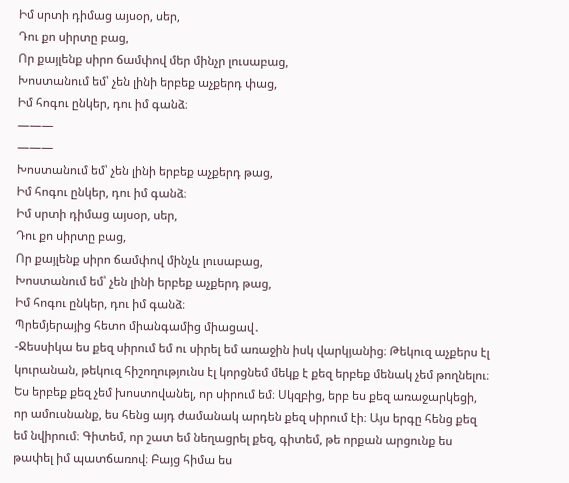Իմ սրտի դիմաց այսօր, սեր,
Դու քո սիրտը բաց,
Որ քայլենք սիրո ճամփով մեր մինչր լուսաբաց,
Խոստանում եմ՝ չեն լինի երբեք աչքերդ փաց,
Իմ հոգու ընկեր, դու իմ գանձ։
———
———
Խոստանում եմ՝ չեն լինի երբեք աչքերդ թաց,
Իմ հոգու ընկեր, դու իմ գանձ։
Իմ սրտի դիմաց այսօր, սեր,
Դու քո սիրտը բաց,
Որ քայլենք սիրո ճամփով մինչև լուսաբաց,
Խոստանում եմ՝ չեն լինի երբեք աչքերդ թաց,
Իմ հոգու ընկեր, դու իմ գանձ։
Պրեմյերայից հետո միանգամից միացավ․
-Ջեսսիկա ես քեզ սիրում եմ ու սիրել եմ առաջին իսկ վարկյանից։ Թեկուզ աչքերս էլ կուրանան, թեկուզ հիշողությունս էլ կորցնեմ մեկք է քեզ երբեք մենակ չեմ թողնելու։ Ես երբեք քեզ չեմ խոստովանել, որ սիրում եմ։ Սկզբից, երբ ես քեզ առաջարկեցի, որ ամուսնանք, ես հենց այդ ժամանակ արդեն քեզ սիրում էի։ Այս երգը հենց քեզ եմ նվիրում։ Գիտեմ, որ շատ եմ նեղացրել քեզ, գիտեմ, թե որքան արցունք ես թափել իմ պատճառով։ Բայց հիմա ես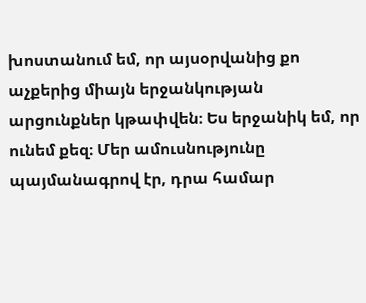խոստանում եմ, որ այսօրվանից քո աչքերից միայն երջանկության արցունքներ կթափվեն։ Ես երջանիկ եմ, որ ունեմ քեզ։ Մեր ամուսնությունը պայմանագրով էր, դրա համար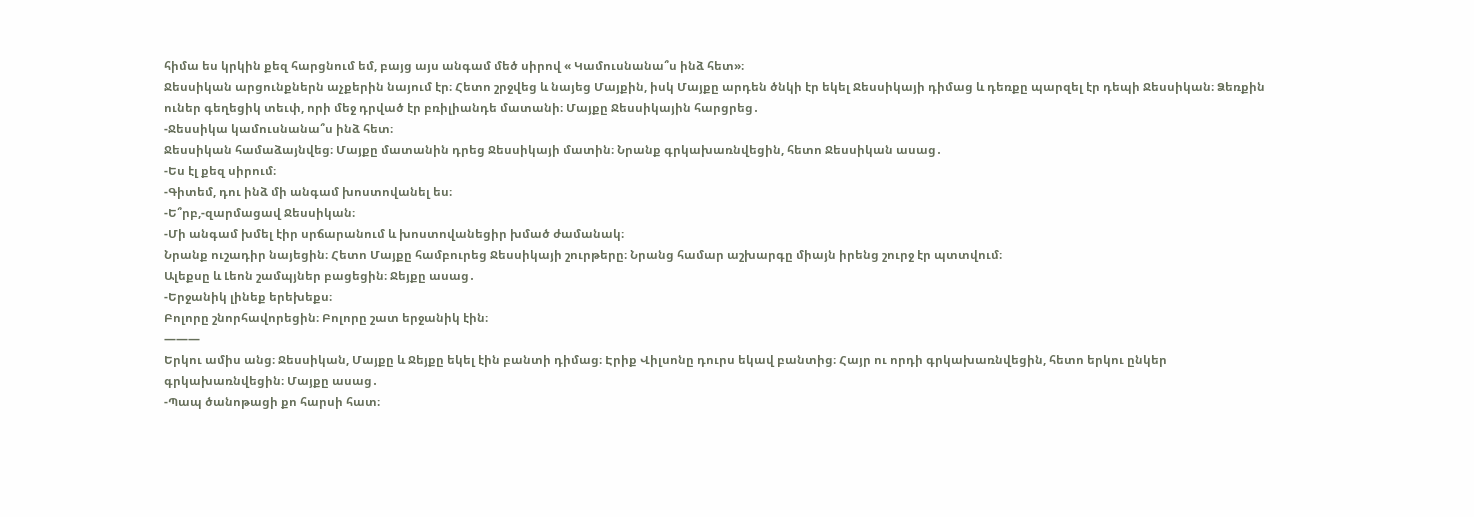հիմա ես կրկին քեզ հարցնում եմ, բայց այս անգամ մեծ սիրով « Կամուսնանա՞ս ինձ հետ»։
Ջեսսիկան արցունքներն աչքերին նայում էր։ Հետո շրջվեց և նայեց Մայքին, իսկ Մայքը արդեն ծնկի էր եկել Ջեսսիկայի դիմաց և դեռքը պարզել էր դեպի Ջեսսիկան։ Ձեռքին ուներ գեղեցիկ տեւփ, որի մեջ դրված էր բռիլիանդե մատանի։ Մայքը Ջեսսիկային հարցրեց․
-Ջեսսիկա կամուսնանա՞ս ինձ հետ։
Ջեսսիկան համաձայնվեց։ Մայքը մատանին դրեց Ջեսսիկայի մատին։ Նրանք գրկախառնվեցին, հետո Ջեսսիկան ասաց․
-Ես էլ քեզ սիրում։
-Գիտեմ, դու ինձ մի անգամ խոստովանել ես։
-Ե՞րբ,-զարմացավ Ջեսսիկան։
-Մի անգամ խմել էիր սրճարանում և խոստովանեցիր խմած ժամանակ։
Նրանք ուշադիր նայեցին։ Հետո Մայքը համբուրեց Ջեսսիկայի շուրթերը։ Նրանց համար աշխարգը միայն իրենց շուրջ էր պտտվում։
Ալեքսը և Լեոն շամպյներ բացեցին։ Ջեյքը ասաց․
-Երջանիկ լինեք երեխեքս։
Բոլորը շնորհավորեցին։ Բոլորը շատ երջանիկ էին։
———
Երկու ամիս անց։ Ջեսսիկան, Մայքը և Ջեյքը եկել էին բանտի դիմաց։ Էրիք Վիլսոնը դուրս եկավ բանտից։ Հայր ու որդի գրկախառնվեցին, հետո երկու ընկեր գրկախառնվեցին։ Մայքը ասաց․
-Պապ ծանոթացի քո հարսի հատ։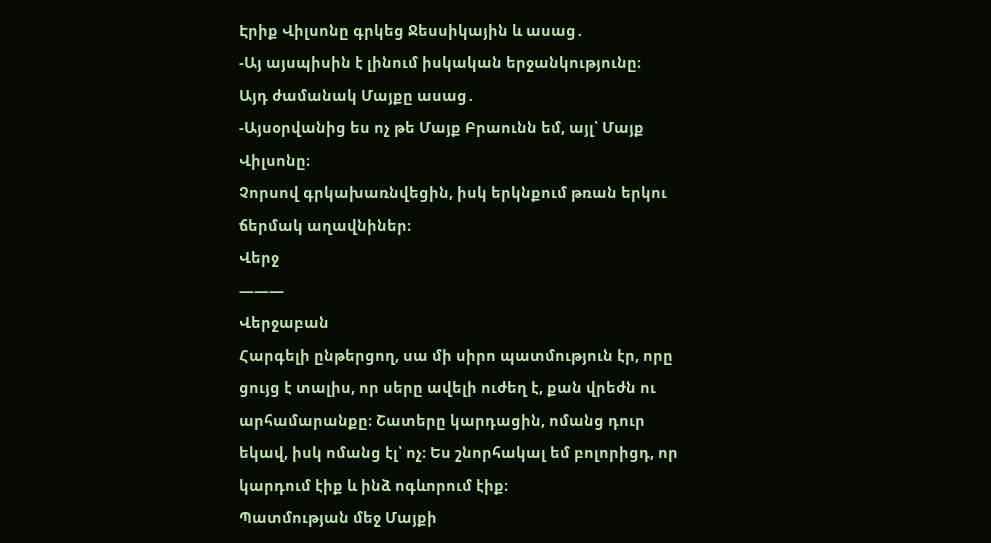Էրիք Վիլսոնը գրկեց Ջեսսիկային և ասաց․
-Այ այսպիսին է լինում իսկական երջանկությունը։
Այդ ժամանակ Մայքը ասաց․
-Այսօրվանից ես ոչ թե Մայք Բրաունն եմ, այլ՝ Մայք Վիլսոնը։
Չորսով գրկախառնվեցին, իսկ երկնքում թռան երկու ճերմակ աղավնիներ։
Վերջ
———
Վերջաբան
Հարգելի ընթերցող, սա մի սիրո պատմություն էր, որը ցույց է տալիս, որ սերը ավելի ուժեղ է, քան վրեժն ու արհամարանքը։ Շատերը կարդացին, ոմանց դուր եկավ, իսկ ոմանց էլ՝ ոչ։ Ես շնորհակալ եմ բոլորիցդ, որ կարդում էիք և ինձ ոգևորում էիք։
Պատմության մեջ Մայքի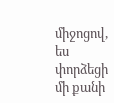միջոցով, ես փորձեցի մի քանի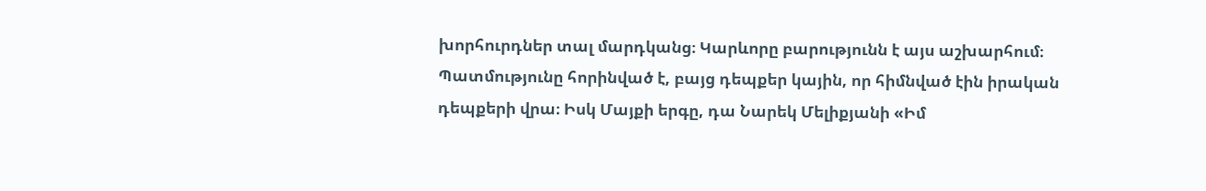խորհուրդներ տալ մարդկանց։ Կարևորը բարությունն է այս աշխարհում։
Պատմությունը հորինված է, բայց դեպքեր կային, որ հիմնված էին իրական դեպքերի վրա։ Իսկ Մայքի երգը, դա Նարեկ Մելիքյանի «Իմ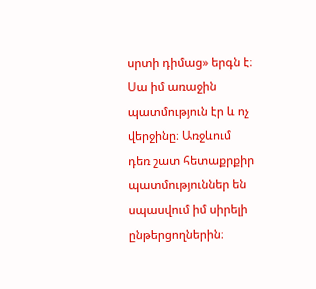սրտի դիմաց» երգն է։
Սա իմ առաջին պատմություն էր և ոչ վերջինը։ Առջևում դեռ շատ հետաքրքիր պատմություններ են սպասվում իմ սիրելի ընթերցողներին։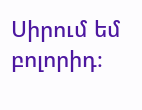Սիրում եմ բոլորիդ։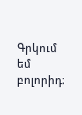Գրկում եմ բոլորիդ։